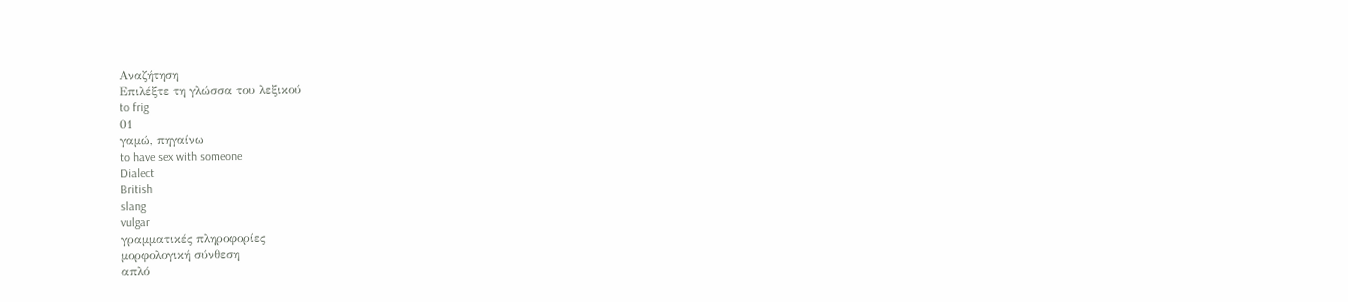Αναζήτηση
Επιλέξτε τη γλώσσα του λεξικού
to frig
01
γαμώ, πηγαίνω
to have sex with someone
Dialect
British
slang
vulgar
γραμματικές πληροφορίες
μορφολογική σύνθεση
απλό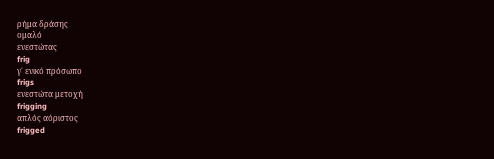ρήμα δράσης
ομαλό
ενεστώτας
frig
γ΄ ενικό πρόσωπο
frigs
ενεστώτα μετοχή
frigging
απλός αόριστος
frigged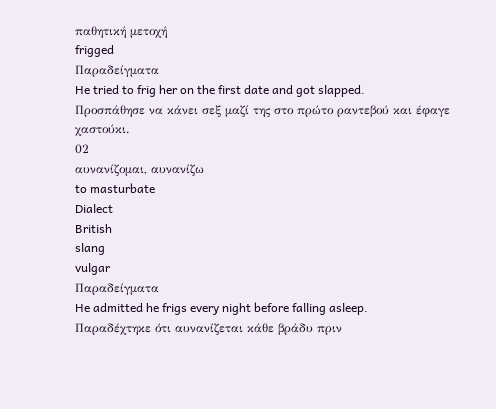παθητική μετοχή
frigged
Παραδείγματα
He tried to frig her on the first date and got slapped.
Προσπάθησε να κάνει σεξ μαζί της στο πρώτο ραντεβού και έφαγε χαστούκι.
02
αυνανίζομαι, αυνανίζω
to masturbate
Dialect
British
slang
vulgar
Παραδείγματα
He admitted he frigs every night before falling asleep.
Παραδέχτηκε ότι αυνανίζεται κάθε βράδυ πριν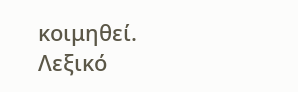κοιμηθεί.
Λεξικό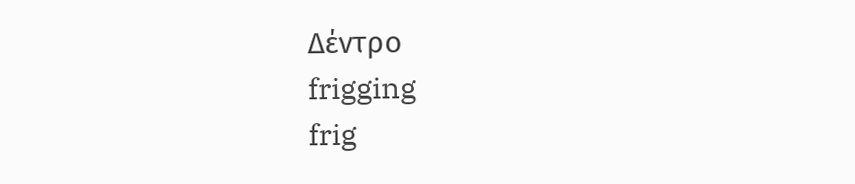Δέντρο
frigging
frig